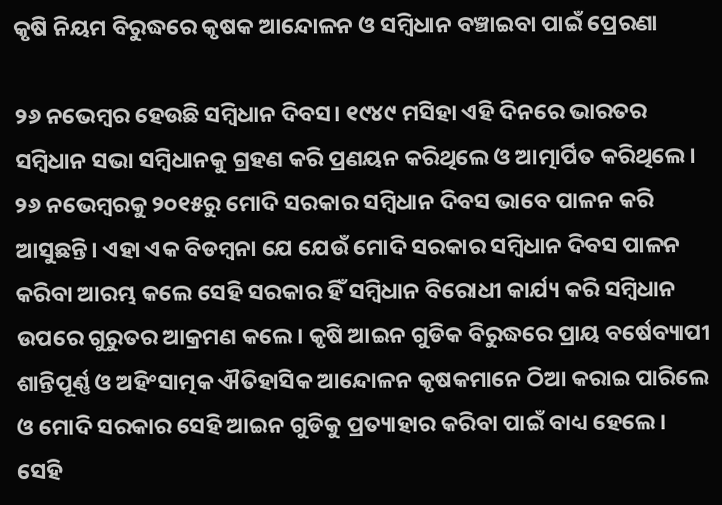କୃଷି ନିୟମ ବିରୁଦ୍ଧରେ କୃଷକ ଆନ୍ଦୋଳନ ଓ ସମ୍ବିଧାନ ବଞ୍ଚାଇବା ପାଇଁ ପ୍ରେରଣା

୨୬ ନଭେମ୍ବର ହେଉଛି ସମ୍ବିଧାନ ଦିବସ। ୧୯୪୯ ମସିହା ଏହି ଦିନରେ ଭାରତର ସମ୍ବିଧାନ ସଭା ସମ୍ବିଧାନକୁ ଗ୍ରହଣ କରି ପ୍ରଣୟନ କରିଥିଲେ ଓ ଆତ୍ମାର୍ପିତ କରିଥିଲେ। ୨୬ ନଭେମ୍ବରକୁ ୨୦୧୫ରୁ ମୋଦି ସରକାର ସମ୍ବିଧାନ ଦିବସ ଭାବେ ପାଳନ କରି ଆସୁଛନ୍ତି। ଏହା ଏକ ବିଡମ୍ବନା ଯେ ଯେଉଁ ମୋଦି ସରକାର ସମ୍ବିଧାନ ଦିବସ ପାଳନ କରିବା ଆରମ୍ଭ କଲେ ସେହି ସରକାର ହିଁ ସମ୍ବିଧାନ ବିରୋଧୀ କାର୍ଯ୍ୟ କରି ସମ୍ବିଧାନ ଉପରେ ଗୁରୁତର ଆକ୍ରମଣ କଲେ। କୃଷି ଆଇନ ଗୁଡିକ ବିରୁଦ୍ଧରେ ପ୍ରାୟ ବର୍ଷେବ୍ୟାପୀ ଶାନ୍ତିପୂର୍ଣ୍ଣ ଓ ଅହିଂସାତ୍ମକ ଐତିହାସିକ ଆନ୍ଦୋଳନ କୃଷକମାନେ ଠିଆ କରାଇ ପାରିଲେ ଓ ମୋଦି ସରକାର ସେହି ଆଇନ ଗୁଡିକୁ ପ୍ରତ୍ୟାହାର କରିବା ପାଇଁ ବାଧ୍ୟ ହେଲେ। ସେହି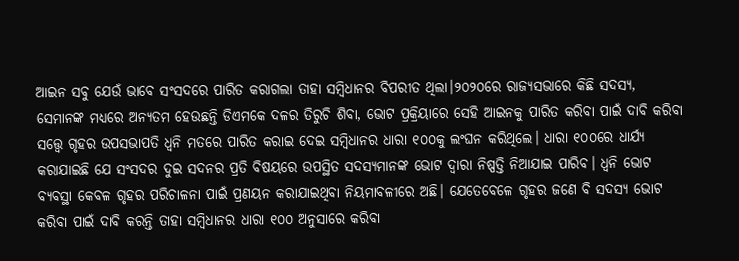ଆଇନ ସବୁ ଯେଉଁ ଭାବେ ସଂସଦରେ ପାରିତ କରାଗଲା ତାହା ସମ୍ବିଧାନର ବିପରୀତ ଥିଲା।୨୦୨୦ରେ ରାଜ୍ୟସଭାରେ କିଛି ସଦସ୍ୟ, ସେମାନଙ୍କ ମଧ୍ୟରେ ଅନ୍ୟତମ ହେଉଛନ୍ତି ଡିଏମକେ ଦଳର ତିରୁଚି ଶିବା, ଭୋଟ ପ୍ରକ୍ରିୟାରେ ସେହି ଆଇନକୁ ପାରିତ କରିବା ପାଇଁ ଦାବି କରିବା ସତ୍ତ୍ବେ ଗୃହର ଉପସଭାପତି ଧ୍ବନି ମତରେ ପାରିତ କରାଇ ଦେଇ ସମ୍ବିଧାନର ଧାରା ୧୦୦କୁ ଲଂଘନ କରିଥିଲେ। ଧାରା ୧୦୦ରେ ଧାର୍ଯ୍ୟ କରାଯାଇଛି ଯେ ସଂସଦର ଦୁଇ ସଦନର ପ୍ରତି ବିଷୟରେ ଉପସ୍ଥିତ ସଦସ୍ୟମାନଙ୍କ ଭୋଟ ଦ୍ୱାରା ନିଷ୍ପତ୍ତି ନିଆଯାଇ ପାରିବ। ଧ୍ବନି ଭୋଟ ବ୍ୟବସ୍ଥା କେବଳ ଗୃହର ପରିଚାଳନା ପାଇଁ ପ୍ରଣୟନ କରାଯାଇଥିବା ନିୟମାବଳୀରେ ଅଛି। ଯେତେବେଳେ ଗୃହର ଜଣେ ବି ସଦସ୍ୟ ଭୋଟ କରିବା ପାଇଁ ଦାବି କରନ୍ତି ତାହା ସମ୍ବିଧାନର ଧାରା ୧୦୦ ଅନୁସାରେ କରିବା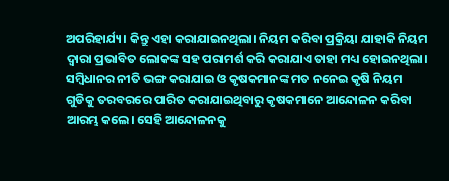ଅପରିହାର୍ଯ୍ୟ। କିନ୍ତୁ ଏହା କରାଯାଇନଥିଲା। ନିୟମ କରିବା ପ୍ରକ୍ରିୟା ଯାହାକି ନିୟମ ଦ୍ୱାରା ପ୍ରଭାବିତ ଲୋକଙ୍କ ସହ ପରାମର୍ଶ କରି କରାଯାଏ ତାହା ମଧ୍ୟ ହୋଇନଥିଲା। ସମ୍ବିଧାନର ନୀତି ଭଙ୍ଗ କରାଯାଇ ଓ କୃଷକମାନଙ୍କ ମତ ନନେଇ କୃଷି ନିୟମ ଗୁଡିକୁ ତରବରରେ ପାରିତ କରାଯାଇଥିବାରୁ କୃଷକମାନେ ଆନ୍ଦୋଳନ କରିବା ଆରମ୍ଭ କଲେ। ସେହି ଆନ୍ଦୋଳନକୁ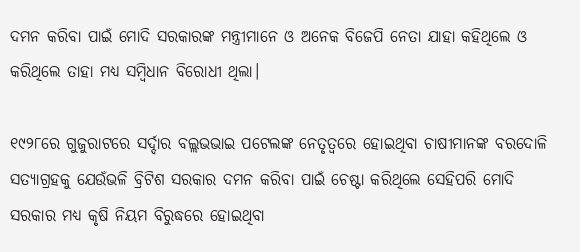ଦମନ କରିବା ପାଇଁ ମୋଦି ସରକାରଙ୍କ ମନ୍ତ୍ରୀମାନେ ଓ ଅନେକ ବିଜେପି ନେତା ଯାହା କହିଥିଲେ ଓ କରିଥିଲେ ତାହା ମଧ୍ୟ ସମ୍ବିଧାନ ବିରୋଧୀ ଥିଲା।

୧୯୨୮ରେ ଗୁଜୁରାଟରେ ସର୍ଦ୍ଦାର ବଲ୍ଲଭଭାଇ ପଟେଲଙ୍କ ନେତୃତ୍ବରେ ହୋଇଥିବା ଚାଷୀମାନଙ୍କ ବରଦୋଳି ସତ୍ୟାଗ୍ରହକୁ ଯେଉଁଭଳି ବ୍ରିଟିଶ ସରକାର ଦମନ କରିବା ପାଇଁ ଚେଷ୍ଟା କରିଥିଲେ ସେହିପରି ମୋଦି ସରକାର ମଧ୍ୟ କୃଷି ନିୟମ ବିରୁଦ୍ଧରେ ହୋଇଥିବା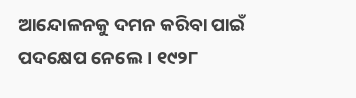ଆନ୍ଦୋଳନକୁ ଦମନ କରିବା ପାଇଁ ପଦକ୍ଷେପ ନେଲେ। ୧୯୨୮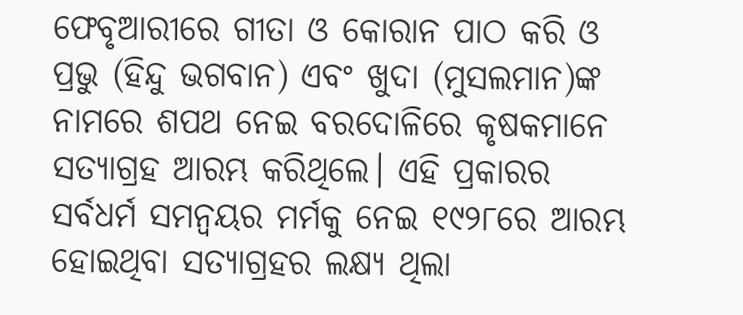ଫେବୃଆରୀରେ ଗୀତା ଓ କୋରାନ ପାଠ କରି ଓ ପ୍ରଭୁ (ହିନ୍ଦୁ ଭଗବାନ) ଏବଂ ଖୁଦା (ମୁସଲମାନ)ଙ୍କ ନାମରେ ଶପଥ ନେଇ ବରଦୋଳିରେ କୃଷକମାନେ ସତ୍ୟାଗ୍ରହ ଆରମ୍ଭ କରିଥିଲେ। ଏହି ପ୍ରକାରର ସର୍ବଧର୍ମ ସମନ୍ବୟର ମର୍ମକୁ ନେଇ ୧୯୨୮ରେ ଆରମ୍ଭ ହୋଇଥିବା ସତ୍ୟାଗ୍ରହର ଲକ୍ଷ୍ୟ ଥିଲା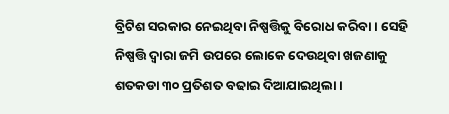ବ୍ରିଟିଶ ସରକାର ନେଇଥିବା ନିଷ୍ପତ୍ତିକୁ ବିରୋଧ କରିବା। ସେହି ନିଷ୍ପତ୍ତି ଦ୍ୱାରା ଜମି ଉପରେ ଲୋକେ ଦେଉଥିବା ଖଜଣାକୁ ଶତକଡା ୩୦ ପ୍ରତିଶତ ବଢାଇ ଦିଆଯାଇଥିଲା।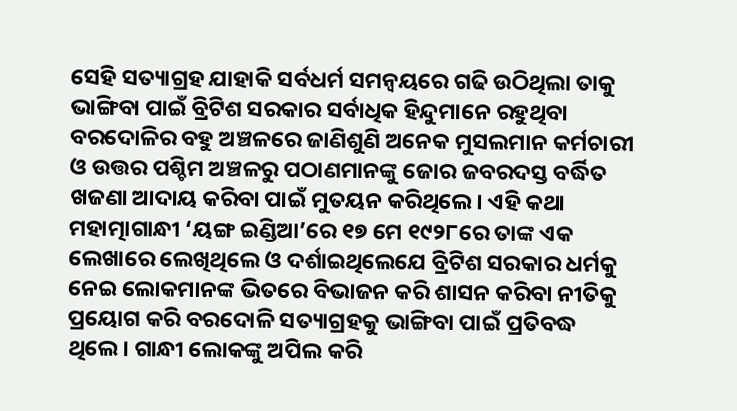ସେହି ସତ୍ୟାଗ୍ରହ ଯାହାକି ସର୍ବଧର୍ମ ସମନ୍ବୟରେ ଗଢି ଉଠିଥିଲା ତାକୁ ଭାଙ୍ଗିବା ପାଇଁ ବ୍ରିଟିଶ ସରକାର ସର୍ବାଧିକ ହିନ୍ଦୁମାନେ ରହୁଥିବା ବରଦୋଳିର ବହୁ ଅଞ୍ଚଳରେ ଜାଣିଶୁଣି ଅନେକ ମୁସଲମାନ କର୍ମଚାରୀ ଓ ଉତ୍ତର ପଶ୍ଚିମ ଅଞ୍ଚଳରୁ ପଠାଣମାନଙ୍କୁ ଜୋର ଜବରଦସ୍ତ ବର୍ଦ୍ଧିତ ଖଜଣା ଆଦାୟ କରିବା ପାଇଁ ମୁତୟନ କରିଥିଲେ। ଏହି କଥା ମହାତ୍ମାଗାନ୍ଧୀ ‘ୟଙ୍ଗ ଇଣ୍ଡିଆ’ରେ ୧୭ ମେ ୧୯୨୮ରେ ତାଙ୍କ ଏକ ଲେଖାରେ ଲେଖିଥିଲେ ଓ ଦର୍ଶାଇଥିଲେଯେ ବ୍ରିଟିଶ ସରକାର ଧର୍ମକୁ ନେଇ ଲୋକମାନଙ୍କ ଭିତରେ ବିଭାଜନ କରି ଶାସନ କରିବା ନୀତିକୁ ପ୍ରୟୋଗ କରି ବରଦୋଳି ସତ୍ୟାଗ୍ରହକୁ ଭାଙ୍ଗିବା ପାଇଁ ପ୍ରତିବଦ୍ଧ ଥିଲେ। ଗାନ୍ଧୀ ଲୋକଙ୍କୁ ଅପିଲ କରି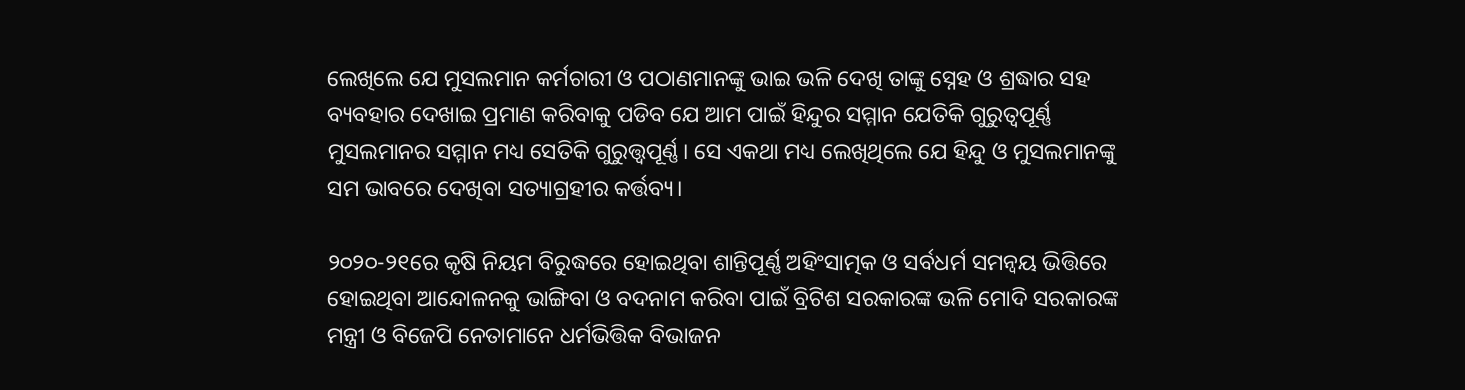ଲେଖିଲେ ଯେ ମୁସଲମାନ କର୍ମଚାରୀ ଓ ପଠାଣମାନଙ୍କୁ ଭାଇ ଭଳି ଦେଖି ତାଙ୍କୁ ସ୍ନେହ ଓ ଶ୍ରଦ୍ଧାର ସହ ବ୍ୟବହାର ଦେଖାଇ ପ୍ରମାଣ କରିବାକୁ ପଡିବ ଯେ ଆମ ପାଇଁ ହିନ୍ଦୁର ସମ୍ମାନ ଯେତିକି ଗୁରୁତ୍ବପୂର୍ଣ୍ଣ ମୁସଲମାନର ସମ୍ମାନ ମଧ୍ୟ ସେତିକି ଗୁରୁତ୍ତ୍ୱପୂର୍ଣ୍ଣ। ସେ ଏକଥା ମଧ୍ୟ ଲେଖିଥିଲେ ଯେ ହିନ୍ଦୁ ଓ ମୁସଲମାନଙ୍କୁ ସମ ଭାବରେ ଦେଖିବା ସତ୍ୟାଗ୍ରହୀର କର୍ତ୍ତବ୍ୟ।

୨୦୨୦-୨୧ରେ କୃଷି ନିୟମ ବିରୁଦ୍ଧରେ ହୋଇଥିବା ଶାନ୍ତିପୂର୍ଣ୍ଣ ଅହିଂସାତ୍ମକ ଓ ସର୍ବଧର୍ମ ସମନ୍ବୟ ଭିତ୍ତିରେ ହୋଇଥିବା ଆନ୍ଦୋଳନକୁ ଭାଙ୍ଗିବା ଓ ବଦନାମ କରିବା ପାଇଁ ବ୍ରିଟିଶ ସରକାରଙ୍କ ଭଳି ମୋଦି ସରକାରଙ୍କ ମନ୍ତ୍ରୀ ଓ ବିଜେପି ନେତାମାନେ ଧର୍ମଭିତ୍ତିକ ବିଭାଜନ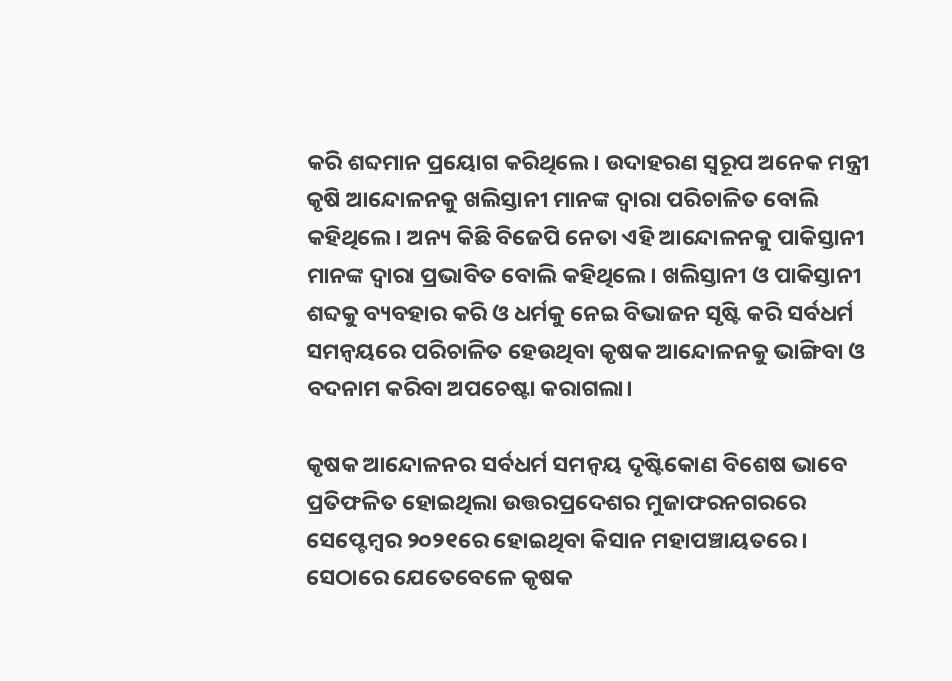କରି ଶବ୍ଦମାନ ପ୍ରୟୋଗ କରିଥିଲେ। ଉଦାହରଣ ସ୍ୱରୂପ ଅନେକ ମନ୍ତ୍ରୀ କୃଷି ଆନ୍ଦୋଳନକୁ ଖଲିସ୍ତାନୀ ମାନଙ୍କ ଦ୍ୱାରା ପରିଚାଳିତ ବୋଲି କହିଥିଲେ। ଅନ୍ୟ କିଛି ବିଜେପି ନେତା ଏହି ଆନ୍ଦୋଳନକୁ ପାକିସ୍ତାନୀ ମାନଙ୍କ ଦ୍ୱାରା ପ୍ରଭାବିତ ବୋଲି କହିଥିଲେ। ଖଲିସ୍ତାନୀ ଓ ପାକିସ୍ତାନୀ ଶବ୍ଦକୁ ବ୍ୟବହାର କରି ଓ ଧର୍ମକୁ ନେଇ ବିଭାଜନ ସୃଷ୍ଟି କରି ସର୍ବଧର୍ମ ସମନ୍ବୟରେ ପରିଚାଳିତ ହେଉଥିବା କୃଷକ ଆନ୍ଦୋଳନକୁ ଭାଙ୍ଗିବା ଓ ବଦନାମ କରିବା ଅପଚେଷ୍ଟା କରାଗଲା।

କୃଷକ ଆନ୍ଦୋଳନର ସର୍ବଧର୍ମ ସମନ୍ବୟ ଦୃଷ୍ଟିକୋଣ ବିଶେଷ ଭାବେ ପ୍ରତିଫଳିତ ହୋଇଥିଲା ଉତ୍ତରପ୍ରଦେଶର ମୁଜାଫରନଗରରେ ସେପ୍ଟେମ୍ବର ୨୦୨୧ରେ ହୋଇଥିବା କିସାନ ମହାପଞ୍ଚାୟତରେ। ସେଠାରେ ଯେତେବେଳେ କୃଷକ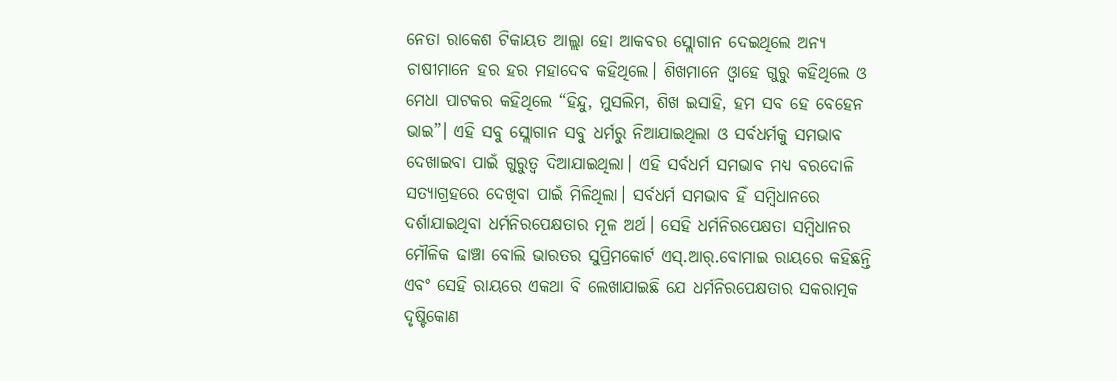ନେତା ରାକେଶ ଟିକାୟତ ଆଲ୍ଲା ହୋ ଆକବର ସ୍ଲୋଗାନ ଦେଇଥିଲେ ଅନ୍ୟ ଚାଷୀମାନେ ହର ହର ମହାଦେବ କହିଥିଲେ। ଶିଖମାନେ ଓ୍ବାହେ ଗୁରୁ କହିଥିଲେ ଓ ମେଧା ପାଟକର କହିଥିଲେ “ହିନ୍ଦୁ, ମୁସଲିମ, ଶିଖ ଇସାହି, ହମ ସବ ହେ ବେହେନ ଭାଇ”। ଏହି ସବୁ ସ୍ଲୋଗାନ ସବୁ ଧର୍ମରୁ ନିଆଯାଇଥିଲା ଓ ସର୍ବଧର୍ମକୁ ସମଭାବ ଦେଖାଇବା ପାଇଁ ଗୁରୁତ୍ବ ଦିଆଯାଇଥିଲା। ଏହି ସର୍ବଧର୍ମ ସମଭାବ ମଧ୍ୟ ବରଦୋଳି ସତ୍ୟାଗ୍ରହରେ ଦେଖିବା ପାଇଁ ମିଳିଥିଲା। ସର୍ବଧର୍ମ ସମଭାବ ହିଁ ସମ୍ବିଧାନରେ ଦର୍ଶାଯାଇଥିବା ଧର୍ମନିରପେକ୍ଷତାର ମୂଳ ଅର୍ଥ। ସେହି ଧର୍ମନିରପେକ୍ଷତା ସମ୍ବିଧାନର ମୌଳିକ ଢାଞ୍ଚା ବୋଲି ଭାରତର ସୁପ୍ରିମକୋର୍ଟ ଏସ୍.ଆର୍.ବୋମାଇ ରାୟରେ କହିଛନ୍ତି ଏବଂ ସେହି ରାୟରେ ଏକଥା ବି ଲେଖାଯାଇଛି ଯେ ଧର୍ମନିରପେକ୍ଷତାର ସକରାତ୍ମକ ଦୃଷ୍ଟିକୋଣ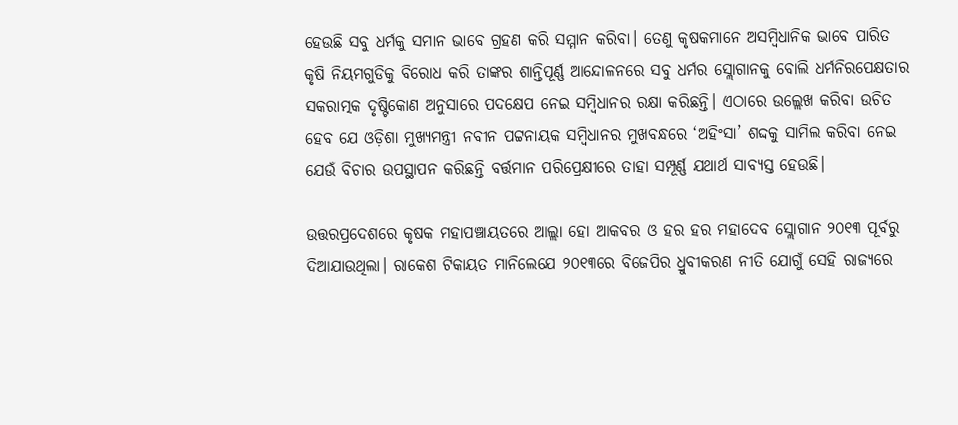ହେଉଛି ସବୁ ଧର୍ମକୁ ସମାନ ଭାବେ ଗ୍ରହଣ କରି ସମ୍ମାନ କରିବା। ତେଣୁ କୃଷକମାନେ ଅସମ୍ବିଧାନିକ ଭାବେ ପାରିତ କୃଷି ନିୟମଗୁଡିକୁ ବିରୋଧ କରି ତାଙ୍କର ଶାନ୍ତିପୂର୍ଣ୍ଣ ଆନ୍ଦୋଳନରେ ସବୁ ଧର୍ମର ସ୍ଲୋଗାନକୁ ବୋଲି ଧର୍ମନିରପେକ୍ଷତାର ସକରାତ୍ମକ ଦୃଷ୍ଟିକୋଣ ଅନୁସାରେ ପଦକ୍ଷେପ ନେଇ ସମ୍ବିଧାନର ରକ୍ଷା କରିଛନ୍ତି। ଏଠାରେ ଉଲ୍ଲେଖ କରିବା ଉଚିତ ହେବ ଯେ ଓଡ଼ିଶା ମୁଖ୍ୟମନ୍ତ୍ରୀ ନବୀନ ପଟ୍ଟନାୟକ ସମ୍ବିଧାନର ମୁଖବନ୍ଧରେ ‘ଅହିଂସା’ ଶଦ୍ଦକୁ ସାମିଲ କରିବା ନେଇ ଯେଉଁ ବିଚାର ଉପସ୍ଥାପନ କରିଛନ୍ତି ବର୍ତ୍ତମାନ ପରିପ୍ରେକ୍ଷୀରେ ତାହା ସମ୍ପୂର୍ଣ୍ଣ ଯଥାର୍ଥ ସାବ୍ୟସ୍ତ ହେଉଛି।

ଉତ୍ତରପ୍ରଦେଶରେ କୃଷକ ମହାପଞ୍ଚାୟତରେ ଆଲ୍ଲା ହୋ ଆକବର ଓ ହର ହର ମହାଦେବ ସ୍ଲୋଗାନ ୨୦୧୩ ପୂର୍ବରୁ ଦିଆଯାଉଥିଲା। ରାକେଶ ଟିକାୟତ ମାନିଲେଯେ ୨୦୧୩ରେ ବିଜେପିର ଧ୍ରୁବୀକରଣ ନୀତି ଯୋଗୁଁ ସେହି ରାଜ୍ୟରେ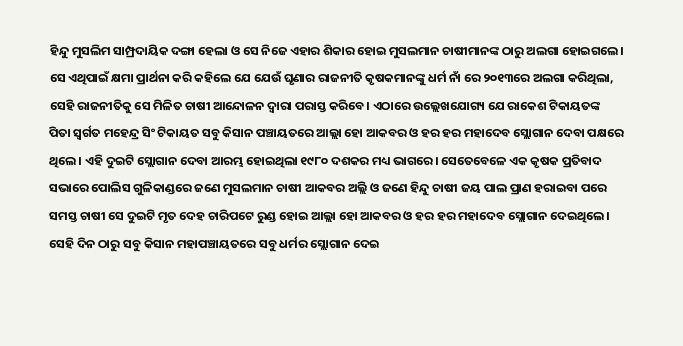ହିନ୍ଦୁ ମୁସଲିମ ସାମ୍ପ୍ରଦାୟିକ ଦଙ୍ଗା ହେଲା ଓ ସେ ନିଜେ ଏହାର ଶିକାର ହୋଇ ମୁସଲମାନ ଚାଷୀମାନଙ୍କ ଠାରୁ ଅଲଗା ହୋଇଗଲେ। ସେ ଏଥିପାଇଁ କ୍ଷମା ପ୍ରାର୍ଥନା କରି କହିଲେ ଯେ ଯେଉଁ ଘୃଣାର ରାଜନୀତି କୃଷକମାନଙ୍କୁ ଧର୍ମ ନାଁ ରେ ୨୦୧୩ରେ ଅଲଗା କରିଥିଲା, ସେହି ରାଜନୀତିକୁ ସେ ମିଳିତ ଚାଷୀ ଆନ୍ଦୋଳନ ଦ୍ୱାରା ପରାସ୍ତ କରିବେ। ଏଠାରେ ଉଲ୍ଲେଖଯୋଗ୍ୟ ଯେ ରାକେଶ ଟିକାୟତଙ୍କ ପିତା ସ୍ବର୍ଗତ ମହେନ୍ଦ୍ର ସିଂ ଟିକାୟତ ସବୁ କିସାନ ପଞ୍ଚାୟତରେ ଆଲ୍ଲା ହୋ ଆକବର ଓ ହର ହର ମହାଦେବ ସ୍ଲୋଗାନ ଦେବା ପକ୍ଷରେ ଥିଲେ। ଏହି ଦୁଇଟି ସ୍ଲୋଗାନ ଦେବା ଆରମ୍ଭ ହୋଇଥିଲା ୧୯୮୦ ଦଶକର ମଧ୍ୟ ଭାଗରେ। ସେତେବେଳେ ଏକ କୃଷକ ପ୍ରତିବାଦ ସଭାରେ ପୋଲିସ ଗୁଳିକାଣ୍ଡରେ ଜଣେ ମୁସଲମାନ ଚାଷୀ ଆକବର ଅଲ୍ଲି ଓ ଜଣେ ହିନ୍ଦୁ ଚାଷୀ ଜୟ ପାଲ ପ୍ରାଣ ହରାଇବା ପରେ ସମସ୍ତ ଚାଷୀ ସେ ଦୁଇଟି ମୃତ ଦେହ ଚାରିପଟେ ରୁଣ୍ଡ ହୋଇ ଆଲ୍ଲା ହୋ ଆକବର ଓ ହର ହର ମହାଦେବ ସ୍ଲୋଗାନ ଦେଇଥିଲେ। ସେହି ଦିନ ଠାରୁ ସବୁ କିସାନ ମହାପଞ୍ଚାୟତରେ ସବୁ ଧର୍ମର ସ୍ଲୋଗାନ ଦେଇ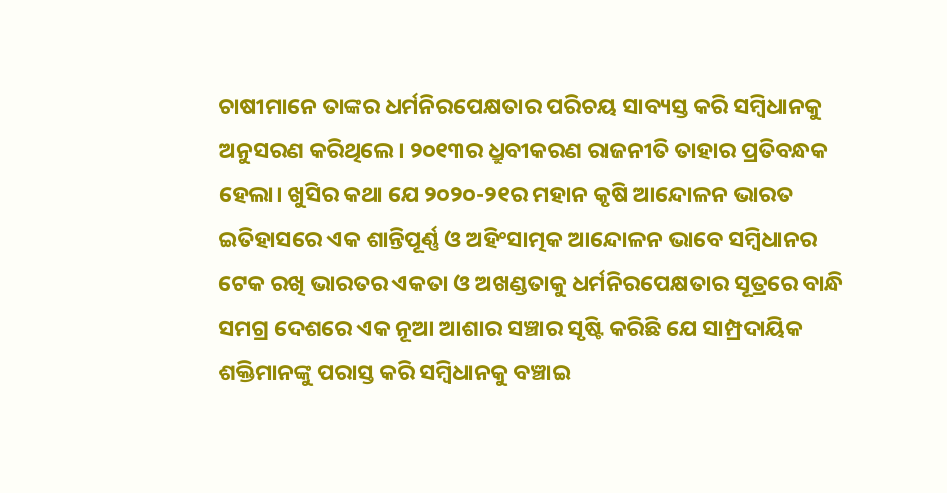ଚାଷୀମାନେ ତାଙ୍କର ଧର୍ମନିରପେକ୍ଷତାର ପରିଚୟ ସାବ୍ୟସ୍ତ କରି ସମ୍ବିଧାନକୁ ଅନୁସରଣ କରିଥିଲେ। ୨୦୧୩ର ଧ୍ରୁବୀକରଣ ରାଜନୀତି ତାହାର ପ୍ରତିବନ୍ଧକ ହେଲା। ଖୁସିର କଥା ଯେ ୨୦୨୦-୨୧ର ମହାନ କୃଷି ଆନ୍ଦୋଳନ ଭାରତ ଇତିହାସରେ ଏକ ଶାନ୍ତିପୂର୍ଣ୍ଣ ଓ ଅହିଂସାତ୍ମକ ଆନ୍ଦୋଳନ ଭାବେ ସମ୍ବିଧାନର ଟେକ ରଖି ଭାରତର ଏକତା ଓ ଅଖଣ୍ଡତାକୁ ଧର୍ମନିରପେକ୍ଷତାର ସୂତ୍ରରେ ବାନ୍ଧି ସମଗ୍ର ଦେଶରେ ଏକ ନୂଆ ଆଶାର ସଞ୍ଚାର ସୃଷ୍ଟି କରିଛି ଯେ ସାମ୍ପ୍ରଦାୟିକ ଶକ୍ତିମାନଙ୍କୁ ପରାସ୍ତ କରି ସମ୍ବିଧାନକୁ ବଞ୍ଚାଇ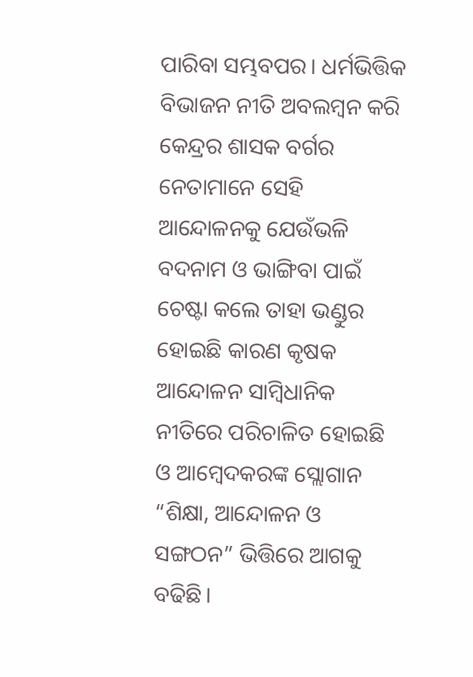ପାରିବା ସମ୍ଭବପର। ଧର୍ମଭିତ୍ତିକ ବିଭାଜନ ନୀତି ଅବଲମ୍ବନ କରି କେନ୍ଦ୍ରର ଶାସକ ବର୍ଗର ନେତାମାନେ ସେହି ଆନ୍ଦୋଳନକୁ ଯେଉଁଭଳି ବଦନାମ ଓ ଭାଙ୍ଗିବା ପାଇଁ ଚେଷ୍ଟା କଲେ ତାହା ଭଣ୍ଡୁର ହୋଇଛି କାରଣ କୃଷକ ଆନ୍ଦୋଳନ ସାମ୍ବିଧାନିକ ନୀତିରେ ପରିଚାଳିତ ହୋଇଛି ଓ ଆମ୍ବେଦକରଙ୍କ ସ୍ଲୋଗାନ “ଶିକ୍ଷା, ଆନ୍ଦୋଳନ ଓ ସଙ୍ଗଠନ” ଭିତ୍ତିରେ ଆଗକୁ ବଢିଛି।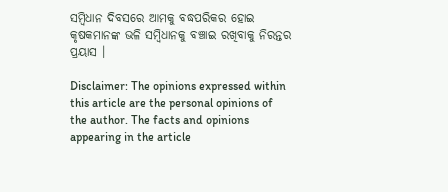ସମ୍ବିଧାନ ଦିବସରେ ଆମକୁ ବଦ୍ଧପରିକର ହୋଇ କୃଷକମାନଙ୍କ ଭଳି ସମ୍ବିଧାନକୁ ବଞ୍ଚାଇ ରଖିବାକୁ ନିରନ୍ତର ପ୍ରୟାସ ।

Disclaimer: The opinions expressed within this article are the personal opinions of the author. The facts and opinions appearing in the article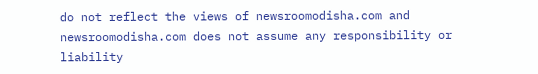do not reflect the views of newsroomodisha.com and newsroomodisha.com does not assume any responsibility or liability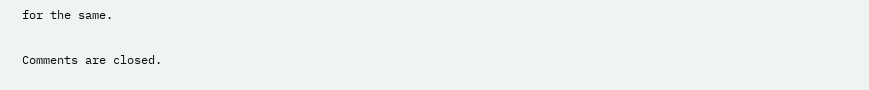for the same.

Comments are closed.